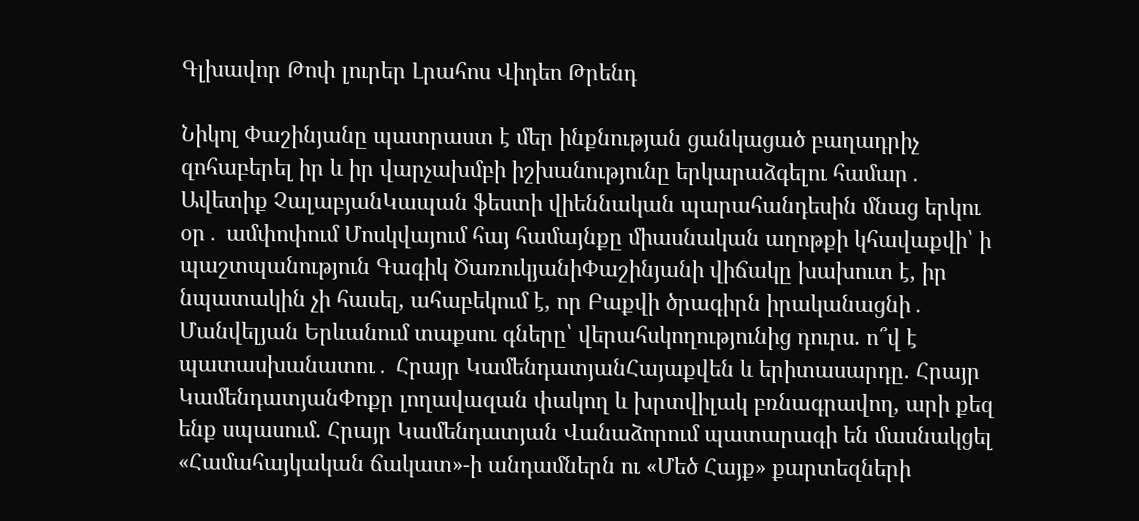Գլխավոր Թոփ լուրեր Լրահոս Վիդեո Թրենդ

Նիկոլ Փաշինյանը պատրաստ է մեր ինքնության ցանկացած բաղադրիչ զոհաբերել իր և իր վարչախմբի իշխանությունը երկարաձգելու համար․ Ավետիք ՉալաբյանԿապան ֆեստի վիեննական պարահանդեսին մնաց երկու օր․ ամփոփում Մոսկվայում հայ համայնքը միասնական աղոթքի կհավաքվի՝ ի պաշտպանություն Գագիկ ԾառուկյանիՓաշինյանի վիճակը խախուտ է, իր նպատակին չի հասել, ահաբեկում է, որ Բաքվի ծրագիրն իրականացնի․ Մանվելյան Երևանում տաքսու գները՝ վերահսկողությունից դուրս. ո՞վ է պատասխանատու․ Հրայր ԿամենդատյանՀայաքվեն և երիտասարդը. Հրայր ԿամենդատյանՓոքր լողավազան փակող և խրտվիլակ բռնագրավող, արի քեզ ենք սպասում. Հրայր Կամենդատյան Վանաձորում պատարագի են մասնակցել «Համահայկական ճակատ»-ի անդամներն ու «Մեծ Հայք» քարտեզների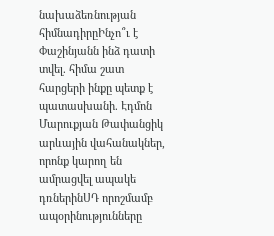նախաձեռնության հիմնադիրըԻնչո՞ւ է Փաշինյանն ինձ դատի տվել. հիմա շատ հարցերի ինքը պետք է պատասխանի. Էդմոն Մարուքյան Թափանցիկ արևային վահանակներ, որոնք կարող են ամրացվել ապակե դռներինՍԴ որոշմամբ ապօրինությունները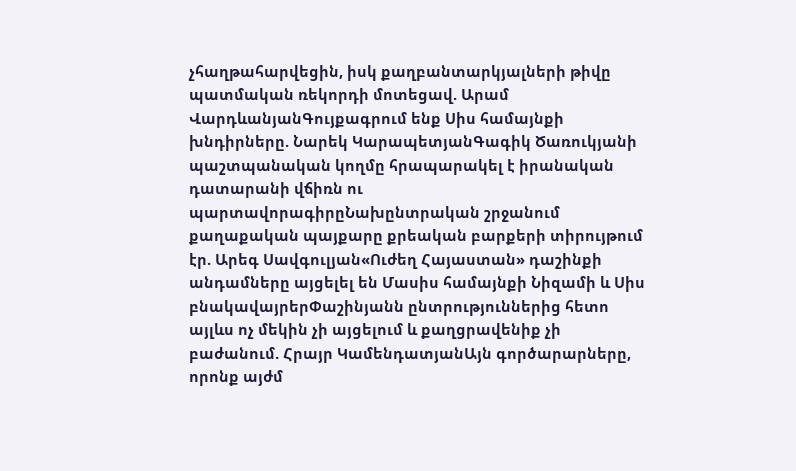չհաղթահարվեցին, իսկ քաղբանտարկյալների թիվը պատմական ռեկորդի մոտեցավ. Արամ ՎարդևանյանԳույքագրում ենք Սիս համայնքի խնդիրները. Նարեկ ԿարապետյանԳագիկ Ծառուկյանի պաշտպանական կողմը հրապարակել է իրանական դատարանի վճիռն ու պարտավորագիրըՆախընտրական շրջանում քաղաքական պայքարը քրեական բարքերի տիրույթում էր. Արեգ Սավգուլյան«Ուժեղ Հայաստան» դաշինքի անդամները այցելել են Մասիս համայնքի Նիզամի և Սիս բնակավայրերՓաշինյանն ընտրություններից հետո այլևս ոչ մեկին չի այցելում և քաղցրավենիք չի բաժանում. Հրայր ԿամենդատյանԱյն գործարարները, որոնք այժմ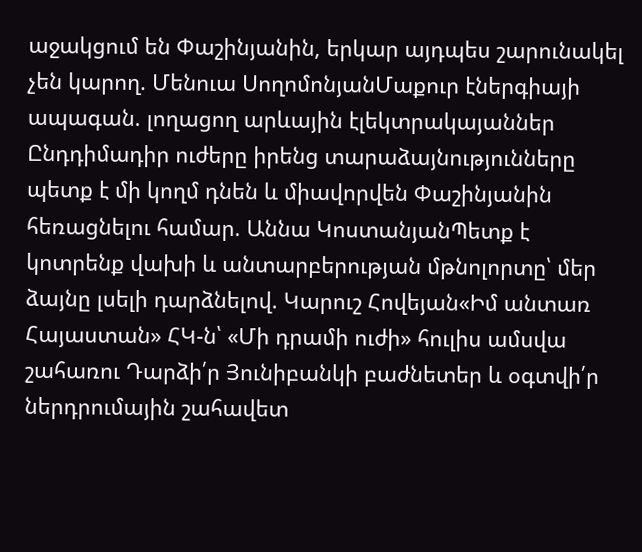աջակցում են Փաշինյանին, երկար այդպես շարունակել չեն կարող. Մենուա ՍողոմոնյանՄաքուր էներգիայի ապագան. լողացող արևային էլեկտրակայաններ Ընդդիմադիր ուժերը իրենց տարաձայնությունները պետք է մի կողմ դնեն և միավորվեն Փաշինյանին հեռացնելու համար. Աննա ԿոստանյանՊետք է կոտրենք վախի և անտարբերության մթնոլորտը՝ մեր ձայնը լսելի դարձնելով. Կարուշ Հովեյան«Իմ անտառ Հայաստան» ՀԿ-ն՝ «Մի դրամի ուժի» հուլիս ամսվա շահառու Դարձի՛ր Յունիբանկի բաժնետեր և օգտվի՛ր ներդրումային շահավետ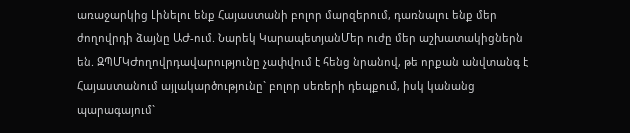առաջարկից Լինելու ենք Հայաստանի բոլոր մարզերում, դառնալու ենք մեր ժողովրդի ձայնը ԱԺ-ում. Նարեկ ԿարապետյանՄեր ուժը մեր աշխատակիցներն են. ԶՊՄԿԺողովրդավարությունը չափվում է հենց նրանով, թե որքան անվտանգ է Հայաստանում այլակարծությունը` բոլոր սեռերի դեպքում, իսկ կանանց պարագայում`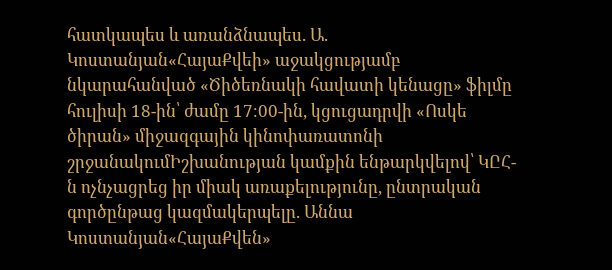հատկապես և առանձնապես. Ա. Կոստանյան«ՀայաՔվեի» աջակցությամբ նկարահանված «Ծիծեռնակի հավատի կենացը» ֆիլմը հուլիսի 18-ին՝ ժամը 17։00-ին, կցուցադրվի «Ոսկե ծիրան» միջազգային կինոփառատոնի շրջանակումԻշխանության կամքին ենթարկվելով՝ ԿԸՀ-ն ոչնչացրեց իր միակ առաքելությունը, ընտրական գործընթաց կազմակերպելը. Աննա Կոստանյան«ՀայաՔվեն»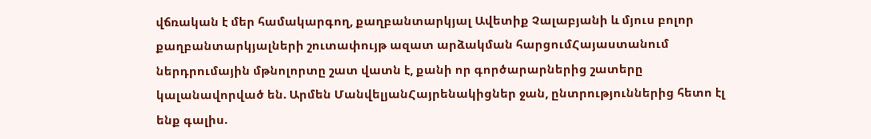վճռական է մեր համակարգող, քաղբանտարկյալ Ավետիք Չալաբյանի և մյուս բոլոր քաղբանտարկյալների շուտափույթ ազատ արձակման հարցումՀայաստանում ներդրումային մթնոլորտը շատ վատն է, քանի որ գործարարներից շատերը կալանավորված են. Արմեն ՄանվելյանՀայրենակիցներ ջան, ընտրություններից հետո էլ ենք գալիս.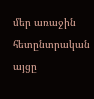մեր առաջին հետընտրական այցը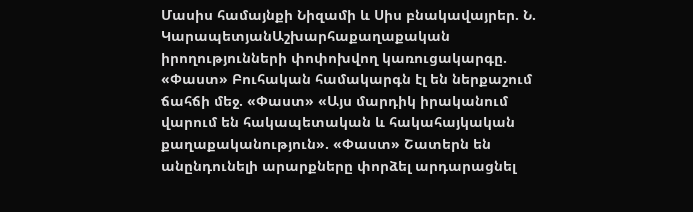Մասիս համայնքի Նիզամի և Սիս բնակավայրեր. Ն. ԿարապետյանԱշխարհաքաղաքական իրողությունների փոփոխվող կառուցակարգը. «Փաստ» Բուհական համակարգն էլ են ներքաշում ճահճի մեջ. «Փաստ» «Այս մարդիկ իրականում վարում են հակապետական և հակահայկական քաղաքականություն». «Փաստ» Շատերն են անընդունելի արարքները փորձել արդարացնել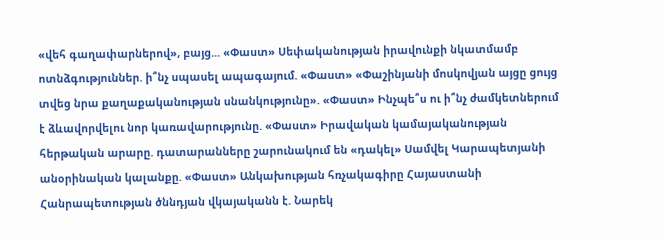«վեհ գաղափարներով», բայց... «Փաստ» Սեփականության իրավունքի նկատմամբ ոտնձգություններ. ի՞նչ սպասել ապագայում. «Փաստ» «Փաշինյանի մոսկովյան այցը ցույց տվեց նրա քաղաքականության սնանկությունը». «Փաստ» Ինչպե՞ս ու ի՞նչ ժամկետներում է ձևավորվելու նոր կառավարությունը. «Փաստ» Իրավական կամայականության հերթական արարը. դատարանները շարունակում են «դակել» Սամվել Կարապետյանի անօրինական կալանքը. «Փաստ» Անկախության հռչակագիրը Հայաստանի Հանրապետության ծննդյան վկայականն է. Նարեկ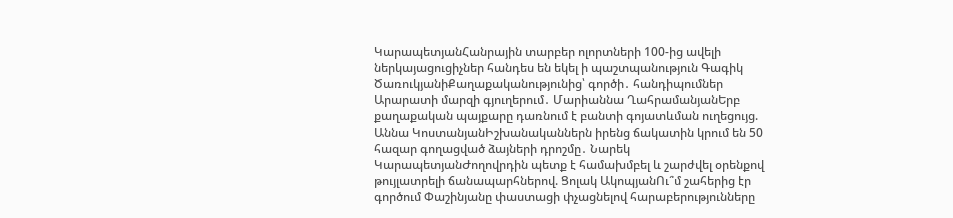ԿարապետյանՀանրային տարբեր ոլորտների 100-ից ավելի ներկայացուցիչներ հանդես են եկել ի պաշտպանություն Գագիկ ԾառուկյանիՔաղաքականությունից՝ գործի․ հանդիպումներ Արարատի մարզի գյուղերում․ Մարիաննա ՂահրամանյանԵրբ քաղաքական պայքարը դառնում է բանտի գոյատևման ուղեցույց. Աննա ԿոստանյանԻշխանականներն իրենց ճակատին կրում են 50 հազար գողացված ձայների դրոշմը․ Նարեկ ԿարապետյանԺողովրդին պետք է համախմբել և շարժվել օրենքով թույլատրելի ճանապարհներով. Ցոլակ ԱկոպյանՈւ՞մ շահերից էր գործում Փաշինյանը փաստացի փչացնելով հարաբերությունները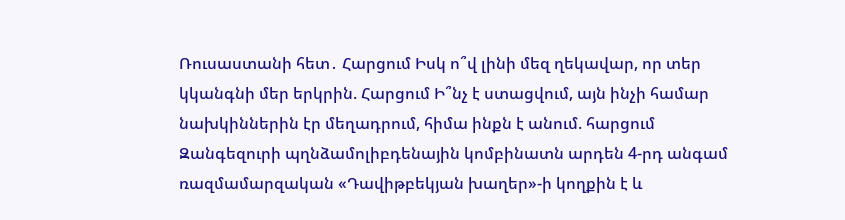Ռուսաստանի հետ․ Հարցում Իսկ ո՞վ լինի մեզ ղեկավար, որ տեր կկանգնի մեր երկրին. Հարցում Ի՞նչ է ստացվում, այն ինչի համար նախկիններին էր մեղադրում, հիմա ինքն է անում. հարցում Զանգեզուրի պղնձամոլիբդենային կոմբինատն արդեն 4-րդ անգամ ռազմամարզական «Դավիթբեկյան խաղեր»-ի կողքին է և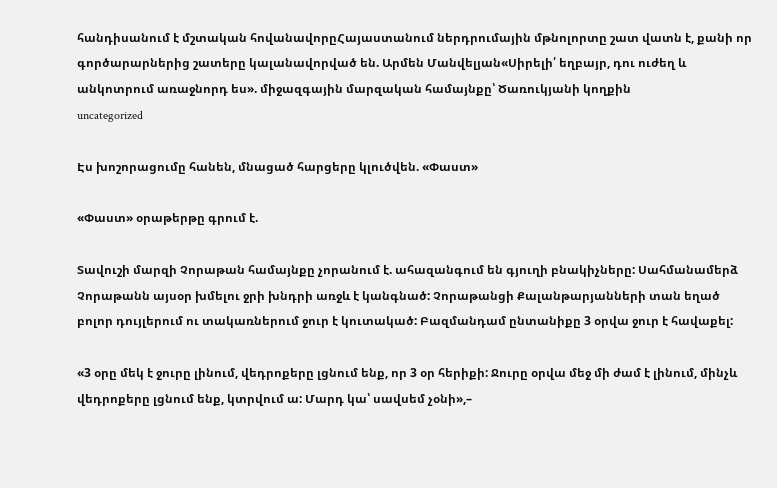հանդիսանում է մշտական հովանավորըՀայաստանում ներդրումային մթնոլորտը շատ վատն է, քանի որ գործարարներից շատերը կալանավորված են. Արմեն Մանվելյան«Սիրելի՛ եղբայր, դու ուժեղ և անկոտրում առաջնորդ ես». միջազգային մարզական համայնքը՝ Ծառուկյանի կողքին
uncategorized

Էս խոշորացումը հանեն, մնացած հարցերը կլուծվեն. «Փաստ»

«Փաստ» օրաթերթը գրում է.

Տավուշի մարզի Չորաթան համայնքը չորանում է. ահազանգում են գյուղի բնակիչները: Սահմանամերձ Չորաթանն այսօր խմելու ջրի խնդրի առջև է կանգնած: Չորաթանցի Քալանթարյանների տան եղած բոլոր դույլերում ու տակառներում ջուր է կուտակած: Բազմանդամ ընտանիքը 3 օրվա ջուր է հավաքել:

«3 օրը մեկ է ջուրը լինում, վեդրոքերը լցնում ենք, որ 3 օր հերիքի: Ջուրը օրվա մեջ մի ժամ է լինում, մինչև վեդրոքերը լցնում ենք, կտրվում ա: Մարդ կա՝ սավսեմ չօնի»,–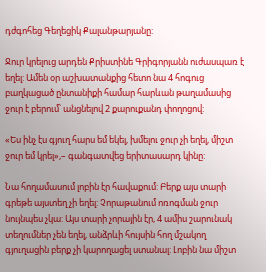դժգոհեց Գեղեցիկ Քալանթարյանը:

Ջուր կրելուց արդեն Քրիստինե Գրիգորյանն ուժասպառ է եղել: Ամեն օր աշխատանքից հետո նա 4 հոգուց բաղկացած ընտանիքի համար հարևան թաղամասից ջուր է բերում՝ անցնելով 2 քարուքանդ փողոցով:

«Ես ինչ էս գյուղ հարս եմ եկել, խմելու ջուր չի եղել, միշտ ջուր եմ կրել»,– գանգատվեց երիտասարդ կինը:

Նա հողամասում լոբին էր հավաքում: Բերք այս տարի գրեթե այստեղ չի եղել: Չորաթանում ոռոգման ջուր նույնպես չկա: Այս տարի չորային էր, 4 ամիս շարունակ տեղումներ չեն եղել, անձրևի հույսին հող մշակող գյուղացին բերք չի կարողացել ստանալ: Լոբին նա միշտ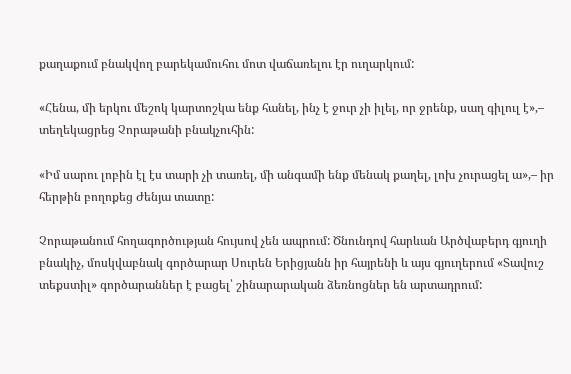քաղաքում բնակվող բարեկամուհու մոտ վաճառելու էր ուղարկում:

«Հենա, մի երկու մեշոկ կարտոշկա ենք հանել, ինչ է ջուր չի իլել, որ ջրենք, սաղ գիլուլ է»,– տեղեկացրեց Չորաթանի բնակչուհին:

«Իմ սարու լոբին էլ էս տարի չի տառել, մի անգամի ենք մենակ քաղել, լոխ չուրացել ա»,– իր հերթին բողոքեց Ժենյա տատը:

Չորաթանում հողագործության հույսով չեն ապրում: Ծնունդով հարևան Արծվաբերդ գյուղի բնակիչ, մոսկվաբնակ գործարար Սուրեն Երիցյանն իր հայրենի և այս գյուղերում «Տավուշ տեքստիլ» գործարաններ է բացել՝ շինարարական ձեռնոցներ են արտադրում: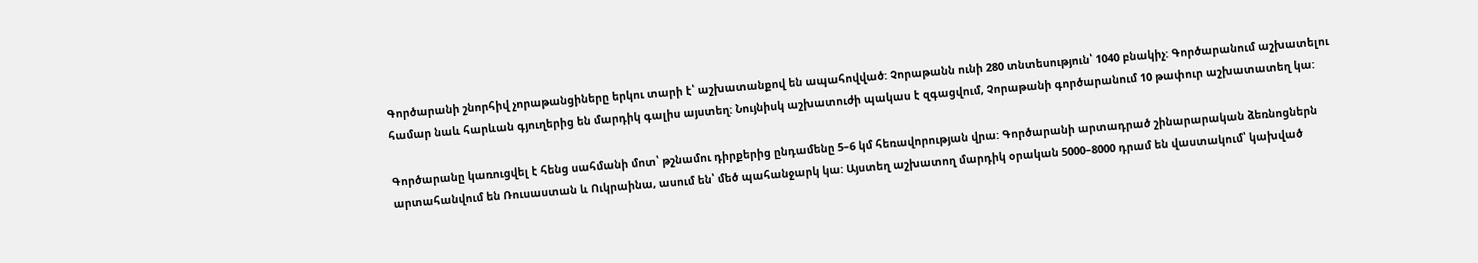Գործարանի շնորհիվ չորաթանցիները երկու տարի է՝ աշխատանքով են ապահովված: Չորաթանն ունի 280 տնտեսություն՝ 1040 բնակիչ: Գործարանում աշխատելու համար նաև հարևան գյուղերից են մարդիկ գալիս այստեղ: Նույնիսկ աշխատուժի պակաս է զգացվում, Չորաթանի գործարանում 10 թափուր աշխատատեղ կա:

Գործարանը կառուցվել է հենց սահմանի մոտ՝ թշնամու դիրքերից ընդամենը 5–6 կմ հեռավորության վրա: Գործարանի արտադրած շինարարական ձեռնոցներն արտահանվում են Ռուսաստան և Ուկրաինա, ասում են՝ մեծ պահանջարկ կա: Այստեղ աշխատող մարդիկ օրական 5000–8000 դրամ են վաստակում՝ կախված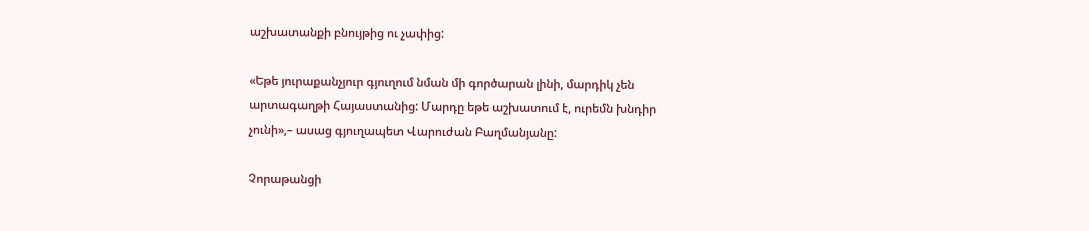աշխատանքի բնույթից ու չափից:

«Եթե յուրաքանչյուր գյուղում նման մի գործարան լինի, մարդիկ չեն արտագաղթի Հայաստանից: Մարդը եթե աշխատում է, ուրեմն խնդիր չունի»,– ասաց գյուղապետ Վարուժան Բաղմանյանը:

Չորաթանցի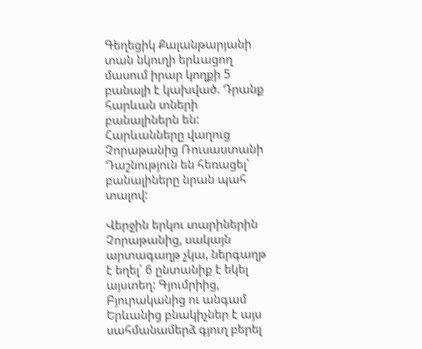Գեղեցիկ Քալանթարյանի տան նկուղի երևացող մասում իրար կողքի 5 բանալի է կախված. Դրանք հարևան տների բանալիներն են: Հարևանները վաղուց Չորաթանից Ռուսաստանի Դաշնություն են հեռացել՝ բանալիները նրան պահ տալով:

Վերջին երկու տարիներին Չորաթանից, սակայն արտագաղթ չկա, ներգաղթ է եղել՝ 6 ընտանիք է եկել այստեղ: Գյումրիից, Բյուրականից ու անգամ Երևանից բնակիչներ է այս սահմանամերձ գյուղ բերել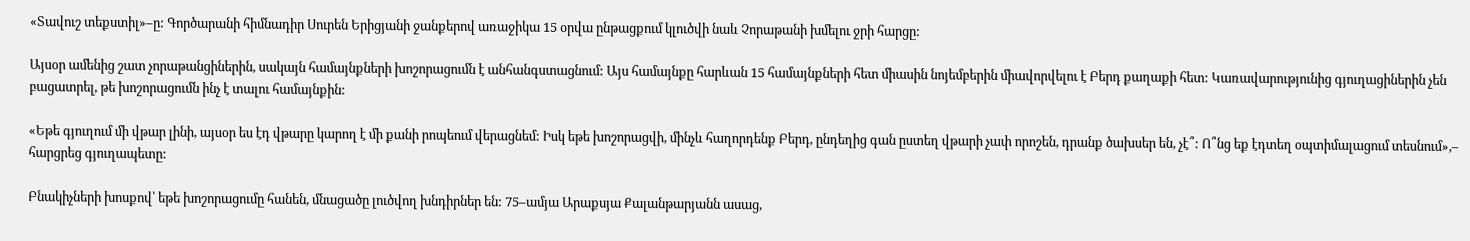«Տավուշ տեքստիլ»–ը: Գործարանի հիմնադիր Սուրեն Երիցյանի ջանքերով առաջիկա 15 օրվա ընթացքում կլուծվի նաև Չորաթանի խմելու ջրի հարցը:

Այսօր ամենից շատ չորաթանցիներին, սակայն համայնքների խոշորացումն է անհանգստացնում: Այս համայնքը հարևան 15 համայնքների հետ միասին նոյեմբերին միավորվելու է Բերդ քաղաքի հետ: Կառավարությունից գյուղացիներին չեն բացատրել, թե խոշորացումն ինչ է տալու համայնքին:

«Եթե գյուղում մի վթար լինի, այսօր ես էդ վթարը կարող է մի քանի րոպեում վերացնեմ: Իսկ եթե խոշորացվի, մինչև հաղորդենք Բերդ, ընդեղից գան ըստեղ վթարի չափ որոշեն, դրանք ծախսեր են, չէ՞: Ո՞նց եք էդտեղ օպտիմալացում տեսնում»,– հարցրեց գյուղապետը:

Բնակիչների խոսքով՝ եթե խոշորացումը հանեն, մնացածը լուծվող խնդիրներ են: 75–ամյա Արաքսյա Քալանթարյանն ասաց,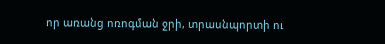որ առանց ոռոգման ջրի, տրասնպորտի ու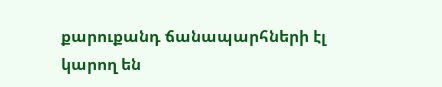քարուքանդ ճանապարհների էլ կարող են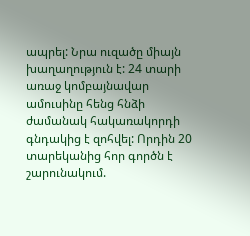ապրել: Նրա ուզածը միայն խաղաղություն է: 24 տարի առաջ կոմբայնավար ամուսինը հենց հնձի ժամանակ հակառակորդի գնդակից է զոհվել: Որդին 20 տարեկանից հոր գործն է շարունակում.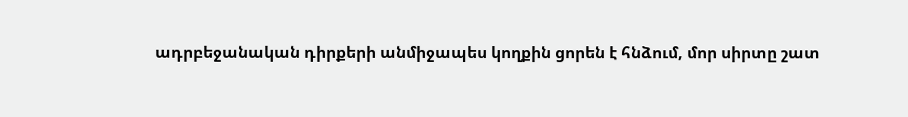ադրբեջանական դիրքերի անմիջապես կողքին ցորեն է հնձում, մոր սիրտը շատ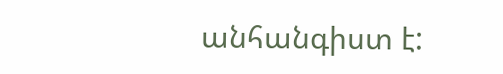անհանգիստ է: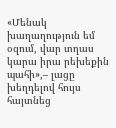«Մենակ խաղաղություն եմ օզում, վար տղաս կարա իրա րեխեքին պահի»,– լացը խեղդելով հույս հայտնեց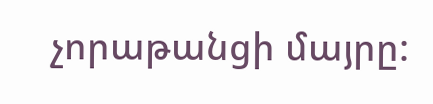չորաթանցի մայրը: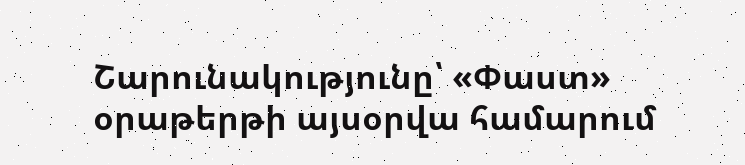Շարունակությունը՝ «Փաստ» օրաթերթի այսօրվա համարում